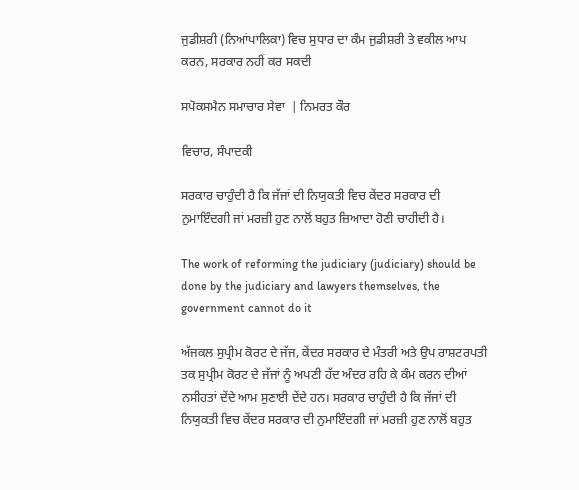ਜੁਡੀਸ਼ਰੀ (ਨਿਆਂਪਾਲਿਕਾ) ਵਿਚ ਸੁਧਾਰ ਦਾ ਕੰਮ ਜੁਡੀਸ਼ਰੀ ਤੇ ਵਕੀਲ ਆਪ ਕਰਨ, ਸਰਕਾਰ ਨਹੀਂ ਕਰ ਸਕਦੀ

ਸਪੋਕਸਮੈਨ ਸਮਾਚਾਰ ਸੇਵਾ  | ਨਿਮਰਤ ਕੌਰ

ਵਿਚਾਰ, ਸੰਪਾਦਕੀ

ਸਰਕਾਰ ਚਾਹੁੰਦੀ ਹੈ ਕਿ ਜੱਜਾਂ ਦੀ ਨਿਯੁਕਤੀ ਵਿਚ ਕੇਂਦਰ ਸਰਕਾਰ ਦੀ ਨੁਮਾਇੰਦਗੀ ਜਾਂ ਮਰਜ਼ੀ ਹੁਣ ਨਾਲੋਂ ਬਹੁਤ ਜ਼ਿਆਦਾ ਹੋਣੀ ਚਾਹੀਦੀ ਹੈ।

The work of reforming the judiciary (judiciary) should be done by the judiciary and lawyers themselves, the government cannot do it

ਅੱਜਕਲ ਸੁਪ੍ਰੀਮ ਕੋਰਟ ਦੇ ਜੱਜ, ਕੇਂਦਰ ਸਰਕਾਰ ਦੇ ਮੰਤਰੀ ਅਤੇ ਉਪ ਰਾਸ਼ਟਰਪਤੀ ਤਕ ਸੁਪ੍ਰੀਮ ਕੋਰਟ ਦੇ ਜੱਜਾਂ ਨੂੰ ਅਪਣੀ ਹੱਦ ਅੰਦਰ ਰਹਿ ਕੇ ਕੰਮ ਕਰਨ ਦੀਆਂ ਨਸੀਹਤਾਂ ਦੇਂਦੇ ਆਮ ਸੁਣਾਈ ਦੇਂਦੇ ਹਨ। ਸਰਕਾਰ ਚਾਹੁੰਦੀ ਹੈ ਕਿ ਜੱਜਾਂ ਦੀ ਨਿਯੁਕਤੀ ਵਿਚ ਕੇਂਦਰ ਸਰਕਾਰ ਦੀ ਨੁਮਾਇੰਦਗੀ ਜਾਂ ਮਰਜ਼ੀ ਹੁਣ ਨਾਲੋਂ ਬਹੁਤ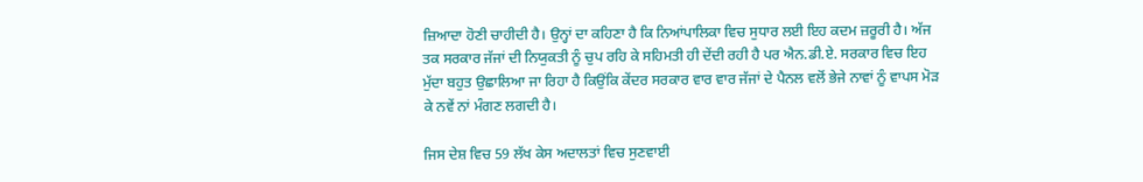ਜ਼ਿਆਦਾ ਹੋਣੀ ਚਾਹੀਦੀ ਹੈ। ਉਨ੍ਹਾਂ ਦਾ ਕਹਿਣਾ ਹੈ ਕਿ ਨਿਆਂਪਾਲਿਕਾ ਵਿਚ ਸੁਧਾਰ ਲਈ ਇਹ ਕਦਮ ਜ਼ਰੂਰੀ ਹੈ। ਅੱਜ ਤਕ ਸਰਕਾਰ ਜੱਜਾਂ ਦੀ ਨਿਯੁਕਤੀ ਨੂੰ ਚੁਪ ਰਹਿ ਕੇ ਸਹਿਮਤੀ ਹੀ ਦੇਂਦੀ ਰਹੀ ਹੈ ਪਰ ਐਨ.ਡੀ.ਏ. ਸਰਕਾਰ ਵਿਚ ਇਹ ਮੁੱਦਾ ਬਹੁਤ ਉਛਾਲਿਆ ਜਾ ਰਿਹਾ ਹੈ ਕਿਉਂਕਿ ਕੇਂਦਰ ਸਰਕਾਰ ਵਾਰ ਵਾਰ ਜੱਜਾਂ ਦੇ ਪੈਨਲ ਵਲੋਂ ਭੇਜੇ ਨਾਵਾਂ ਨੂੰ ਵਾਪਸ ਮੋੜ ਕੇ ਨਵੇਂ ਨਾਂ ਮੰਗਣ ਲਗਦੀ ਹੈ।

ਜਿਸ ਦੇਸ਼ ਵਿਚ 59 ਲੱਖ ਕੇਸ ਅਦਾਲਤਾਂ ਵਿਚ ਸੁਣਵਾਈ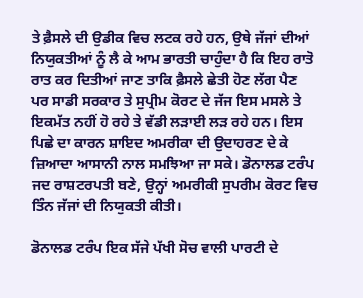ਤੇ ਫ਼ੈਸਲੇ ਦੀ ਉਡੀਕ ਵਿਚ ਲਟਕ ਰਹੇ ਹਨ, ਉਥੇ ਜੱਜਾਂ ਦੀਆਂ ਨਿਯੁਕਤੀਆਂ ਨੂੰ ਲੈ ਕੇ ਆਮ ਭਾਰਤੀ ਚਾਹੁੰਦਾ ਹੈ ਕਿ ਇਹ ਰਾਤੋ ਰਾਤ ਕਰ ਦਿਤੀਆਂ ਜਾਣ ਤਾਕਿ ਫ਼ੈਸਲੇ ਛੇਤੀ ਹੋਣ ਲੱਗ ਪੈਣ ਪਰ ਸਾਡੀ ਸਰਕਾਰ ਤੇ ਸੁਪ੍ਰੀਮ ਕੋਰਟ ਦੇ ਜੱਜ ਇਸ ਮਸਲੇ ਤੇ ਇਕਮੱਤ ਨਹੀਂ ਹੋ ਰਹੇ ਤੇ ਵੱਡੀ ਲੜਾਈ ਲੜ ਰਹੇ ਹਨ। ਇਸ ਪਿਛੇ ਦਾ ਕਾਰਨ ਸ਼ਾਇਦ ਅਮਰੀਕਾ ਦੀ ਉਦਾਹਰਣ ਦੇ ਕੇ ਜ਼ਿਆਦਾ ਆਸਾਨੀ ਨਾਲ ਸਮਝਿਆ ਜਾ ਸਕੇ। ਡੋਨਾਲਡ ਟਰੰਪ ਜਦ ਰਾਸ਼ਟਰਪਤੀ ਬਣੇ, ਉਨ੍ਹਾਂ ਅਮਰੀਕੀ ਸੁਪਰੀਮ ਕੋਰਟ ਵਿਚ ਤਿੰਨ ਜੱਜਾਂ ਦੀ ਨਿਯੁਕਤੀ ਕੀਤੀ।

ਡੋਨਾਲਡ ਟਰੰਪ ਇਕ ਸੱਜੇ ਪੱਖੀ ਸੋਚ ਵਾਲੀ ਪਾਰਟੀ ਦੇ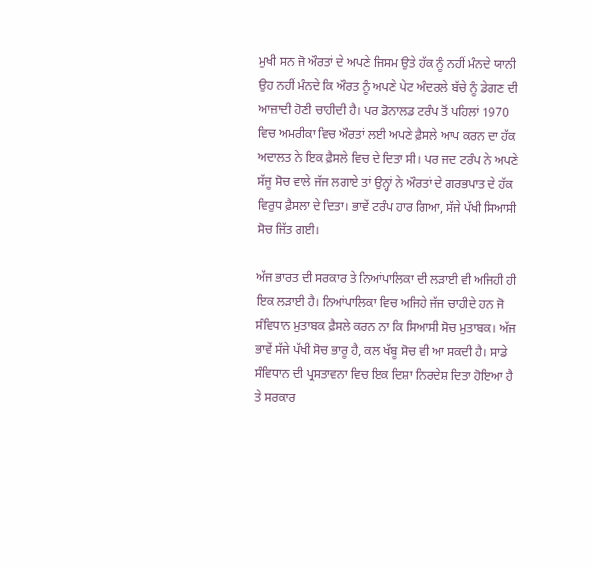ਮੁਖੀ ਸਨ ਜੋ ਔਰਤਾਂ ਦੇ ਅਪਣੇ ਜਿਸਮ ਉਤੇ ਹੱਕ ਨੂੰ ਨਹੀਂ ਮੰਨਦੇ ਯਾਨੀ ਉਹ ਨਹੀਂ ਮੰਨਦੇ ਕਿ ਔਰਤ ਨੂੰ ਅਪਣੇ ਪੇਟ ਅੰਦਰਲੇ ਬੱਚੇ ਨੂੰ ਡੇਗਣ ਦੀ ਆਜ਼ਾਦੀ ਹੋਣੀ ਚਾਹੀਦੀ ਹੈ। ਪਰ ਡੋਨਾਲਡ ਟਰੰਪ ਤੋਂ ਪਹਿਲਾਂ 1970 ਵਿਚ ਅਮਰੀਕਾ ਵਿਚ ਔਰਤਾਂ ਲਈ ਅਪਣੇ ਫ਼ੈਸਲੇ ਆਪ ਕਰਨ ਦਾ ਹੱਕ ਅਦਾਲਤ ਨੇ ਇਕ ਫ਼ੈਸਲੇ ਵਿਚ ਦੇ ਦਿਤਾ ਸੀ। ਪਰ ਜਦ ਟਰੰਪ ਨੇ ਅਪਣੇ ਸੱਜੂ ਸੋਚ ਵਾਲੇ ਜੱਜ ਲਗਾਏ ਤਾਂ ਉਨ੍ਹਾਂ ਨੇ ਔਰਤਾਂ ਦੇ ਗਰਭਪਾਤ ਦੇ ਹੱਕ ਵਿਰੁਧ ਫ਼ੈਸਲਾ ਦੇ ਦਿਤਾ। ਭਾਵੇਂ ਟਰੰਪ ਹਾਰ ਗਿਆ, ਸੱਜੇ ਪੱਖੀ ਸਿਆਸੀ ਸੋਚ ਜਿੱਤ ਗਈ।

ਅੱਜ ਭਾਰਤ ਦੀ ਸਰਕਾਰ ਤੇ ਨਿਆਂਪਾਲਿਕਾ ਦੀ ਲੜਾਈ ਵੀ ਅਜਿਹੀ ਹੀ ਇਕ ਲੜਾਈ ਹੈ। ਨਿਆਂਪਾਲਿਕਾ ਵਿਚ ਅਜਿਹੇ ਜੱਜ ਚਾਹੀਦੇ ਹਨ ਜੋ ਸੰਵਿਧਾਨ ਮੁਤਾਬਕ ਫ਼ੈਸਲੇ ਕਰਨ ਨਾ ਕਿ ਸਿਆਸੀ ਸੋਚ ਮੁਤਾਬਕ। ਅੱਜ ਭਾਵੇਂ ਸੱਜੇ ਪੱਖੀ ਸੋਚ ਭਾਰੂ ਹੈ, ਕਲ ਖੱਬੂ ਸੋਚ ਵੀ ਆ ਸਕਦੀ ਹੈ। ਸਾਡੇ ਸੰਵਿਧਾਨ ਦੀ ਪ੍ਰਸਤਾਵਨਾ ਵਿਚ ਇਕ ਦਿਸ਼ਾ ਨਿਰਦੇਸ਼ ਦਿਤਾ ਹੋਇਆ ਹੈ ਤੇ ਸਰਕਾਰ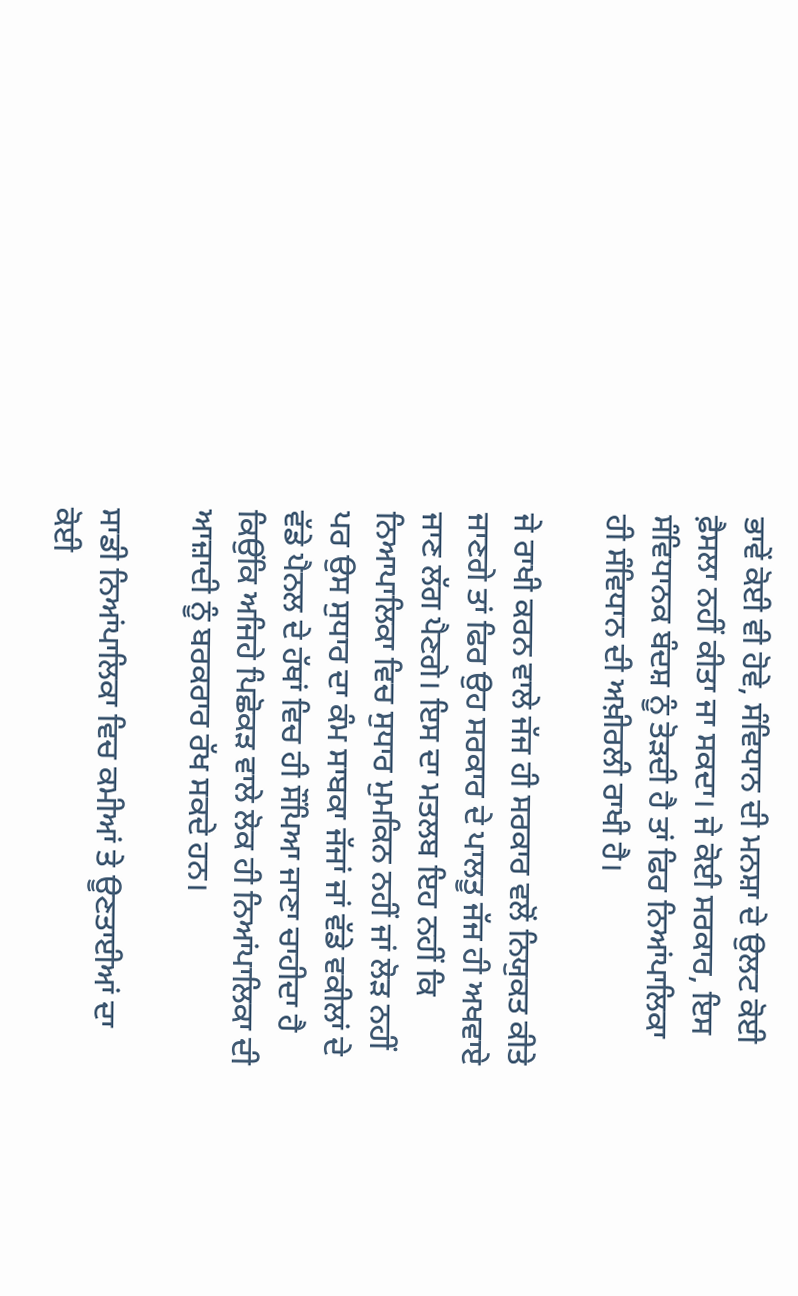ਭਾਵੇਂ ਕੋਈ ਵੀ ਹੋਵੇ, ਸੰਵਿਧਾਨ ਦੀ ਮਨਸ਼ਾ ਦੇ ਉਲਟ ਕੋਈ ਫ਼ੈਸਲਾ ਨਹੀਂ ਕੀਤਾ ਜਾ ਸਕਦਾ। ਜੇ ਕੋਈ ਸਰਕਾਰ, ਇਸ ਸੰਵਿਧਾਨਕ ਬੰਦਸ਼ ਨੂੰ ਤੋੜਦੀ ਹੈ ਤਾਂ ਫਿਰ ਨਿਆਂਪਾਲਿਕਾ ਹੀ ਸੰਵਿਧਾਨ ਦੀ ਅਖ਼ੀਰਲੀ ਰਾਖੀ ਹੈ।

ਜੇ ਰਾਖੀ ਕਰਨ ਵਾਲੇ ਜੱਜ ਹੀ ਸਰਕਾਰ ਵਲੋਂ ਨਿਯੁਕਤ ਕੀਤੇ ਜਾਣਗੇ ਤਾਂ ਫਿਰ ਉਹ ਸਰਕਾਰ ਦੇ ਪਾਲਤੂ ਜੱਜ ਹੀ ਅਖਵਾਏ ਜਾਣ ਲੱਗ ਪੈਣਗੇ। ਇਸ ਦਾ ਮਤਲਬ ਇਹ ਨਹੀਂ ਕਿ ਨਿਆਪਾਲਿਕਾ ਵਿਚ ਸੁਧਾਰ ਮੁਮਕਿਨ ਨਹੀਂ ਜਾਂ ਲੋੜ ਨਹੀਂ ਪਰ ਉਸ ਸੁਧਾਰ ਦਾ ਕੰਮ ਸਾਬਕਾ ਜੱਜਾਂ ਜਾਂ ਵੱਡੇ ਵਕੀਲਾਂ ਦੇ ਵੱਡੇ ਪੈਨਲ ਦੇ ਹੱਥਾਂ ਵਿਚ ਹੀ ਸੌਂਪਿਆ ਜਾਣਾ ਚਾਹੀਦਾ ਹੈ ਕਿਉਂਕਿ ਅਜਿਹੇ ਪਿਛੋਕੜ ਵਾਲੇ ਲੋਕ ਹੀ ਨਿਆਂਪਾਲਿਕਾ ਦੀ ਆਜ਼ਾਦੀ ਨੂੰ ਬਰਕਰਾਰ ਰੱਖ ਸਕਦੇ ਹਨ।

ਸਾਡੀ ਨਿਆਂਪਾਲਿਕਾ ਵਿਚ ਕਮੀਆਂ ਤੇ ਊਣਤਾਈਆਂ ਦਾ ਕੋਈ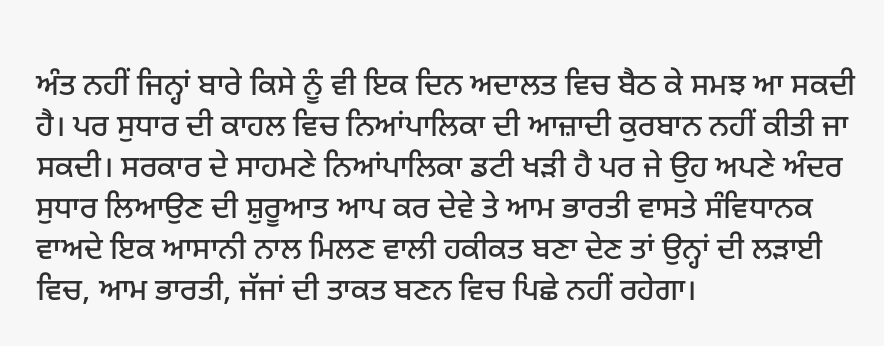ਅੰਤ ਨਹੀਂ ਜਿਨ੍ਹਾਂ ਬਾਰੇ ਕਿਸੇ ਨੂੰ ਵੀ ਇਕ ਦਿਨ ਅਦਾਲਤ ਵਿਚ ਬੈਠ ਕੇ ਸਮਝ ਆ ਸਕਦੀ ਹੈ। ਪਰ ਸੁਧਾਰ ਦੀ ਕਾਹਲ ਵਿਚ ਨਿਆਂਪਾਲਿਕਾ ਦੀ ਆਜ਼ਾਦੀ ਕੁਰਬਾਨ ਨਹੀਂ ਕੀਤੀ ਜਾ ਸਕਦੀ। ਸਰਕਾਰ ਦੇ ਸਾਹਮਣੇ ਨਿਆਂਪਾਲਿਕਾ ਡਟੀ ਖੜੀ ਹੈ ਪਰ ਜੇ ਉਹ ਅਪਣੇ ਅੰਦਰ ਸੁਧਾਰ ਲਿਆਉਣ ਦੀ ਸ਼ੁਰੂਆਤ ਆਪ ਕਰ ਦੇਵੇ ਤੇ ਆਮ ਭਾਰਤੀ ਵਾਸਤੇ ਸੰਵਿਧਾਨਕ ਵਾਅਦੇ ਇਕ ਆਸਾਨੀ ਨਾਲ ਮਿਲਣ ਵਾਲੀ ਹਕੀਕਤ ਬਣਾ ਦੇਣ ਤਾਂ ਉਨ੍ਹਾਂ ਦੀ ਲੜਾਈ ਵਿਚ, ਆਮ ਭਾਰਤੀ, ਜੱਜਾਂ ਦੀ ਤਾਕਤ ਬਣਨ ਵਿਚ ਪਿਛੇ ਨਹੀਂ ਰਹੇਗਾ।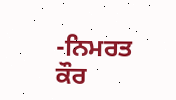-ਨਿਮਰਤ ਕੌਰ